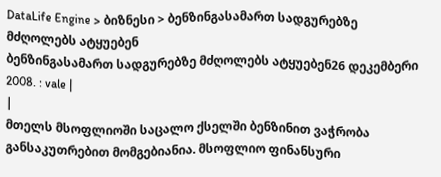DataLife Engine > ბიზნესი > ბენზინგასამართ სადგურებზე მძღოლებს ატყუებენ
ბენზინგასამართ სადგურებზე მძღოლებს ატყუებენ26 დეკემბერი 2008. : vale |
|
მთელს მსოფლიოში საცალო ქსელში ბენზინით ვაჭრობა განსაკუთრებით მომგებიანია. მსოფლიო ფინანსური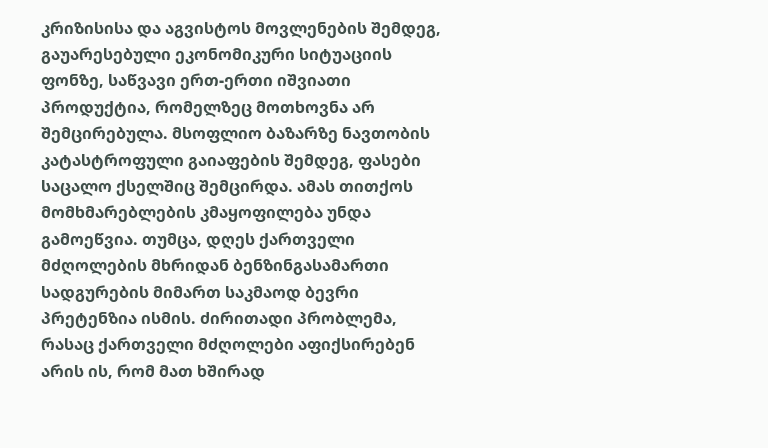კრიზისისა და აგვისტოს მოვლენების შემდეგ, გაუარესებული ეკონომიკური სიტუაციის ფონზე, საწვავი ერთ-ერთი იშვიათი პროდუქტია, რომელზეც მოთხოვნა არ შემცირებულა. მსოფლიო ბაზარზე ნავთობის კატასტროფული გაიაფების შემდეგ, ფასები საცალო ქსელშიც შემცირდა. ამას თითქოს მომხმარებლების კმაყოფილება უნდა გამოეწვია. თუმცა, დღეს ქართველი მძღოლების მხრიდან ბენზინგასამართი სადგურების მიმართ საკმაოდ ბევრი პრეტენზია ისმის. ძირითადი პრობლემა, რასაც ქართველი მძღოლები აფიქსირებენ არის ის, რომ მათ ხშირად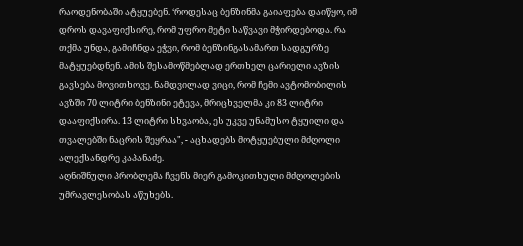რაოდენობაში ატყუებენ. ‘როდესაც ბენზინმა გაიაფება დაიწყო, იმ დროს დავაფიქსირე, რომ უფრო მეტი საწვავი მჭირდებოდა. რა თქმა უნდა, გამიჩნდა ეჭვი, რომ ბენზინგასამართ სადგურზე მატყუებდნენ. ამის შესამოწმებლად ერთხელ ცარიელი ავზის გავსება მოვითხოვე. ნამდვილად ვიცი, რომ ჩემი ავტომობილის ავზში 70 ლიტრი ბენზინი ეტევა, მრიცხველმა კი 83 ლიტრი დააფიქსირა. 13 ლიტრი სხვაობა, ეს უკვე უნამუსო ტყუილი და თვალებში ნაცრის შეყრაა", - აცხადებს მოტყუებული მძღოლი ალექსანდრე კაპანაძე.
აღნიშნული პრობლემა ჩვენს მიერ გამოკითხული მძღოლების უმრავლესობას აწუხებს.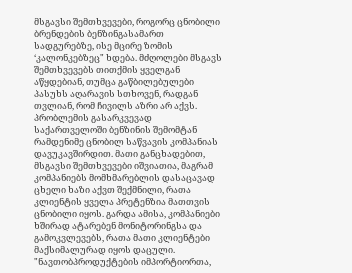მსგავსი შემთხვევები, როგორც ცნობილი ბრენდების ბენზინგასამართ სადგურებზე, ისე მცირე ზომის ‘კალონკებზეც" ხდება. მძღოლები მსგავს შემთხვევებს თითქმის ყველგან აწყდებიან, თუმცა გაწბილებულები პასუხს აღარავის სთხოვენ, რადგან თვლიან, რომ ჩივილს აზრი არ აქვს. პრობლემის გასარკვევად საქართველოში ბენზინის შემომტან რამდენიმე ცნობილ საწვავის კომპანიას დავუკავშირდით. მათი განცხადებით, მსგავსი შემთხვევები იშვიათია, მაგრამ კომპანიებს მომხმარებლის დასაცავად ცხელი ხაზი აქვთ შექმნილი, რათა კლიენტის ყველა პრეტენზია მათთვის ცნობილი იყოს. გარდა ამისა, კომპანიები ხშირად ატარებენ მონიტორინგსა და გამოკვლევებს, რათა მათი კლიენტები მაქსიმალურად იყოს დაცული. "ნავთობპროდუქტების იმპორტიორთა,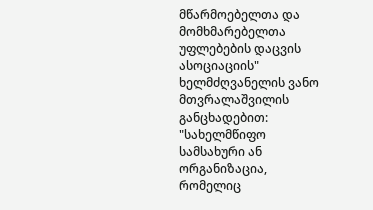მწარმოებელთა და მომხმარებელთა უფლებების დაცვის ასოციაციის" ხელმძღვანელის ვანო მთვრალაშვილის განცხადებით: "სახელმწიფო სამსახური ან ორგანიზაცია, რომელიც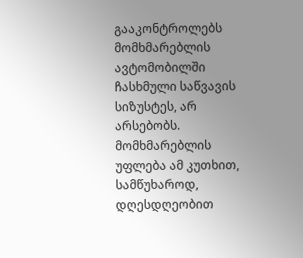გააკონტროლებს მომხმარებლის ავტომობილში ჩასხმული საწვავის სიზუსტეს, არ არსებობს. მომხმარებლის უფლება ამ კუთხით, სამწუხაროდ, დღესდღეობით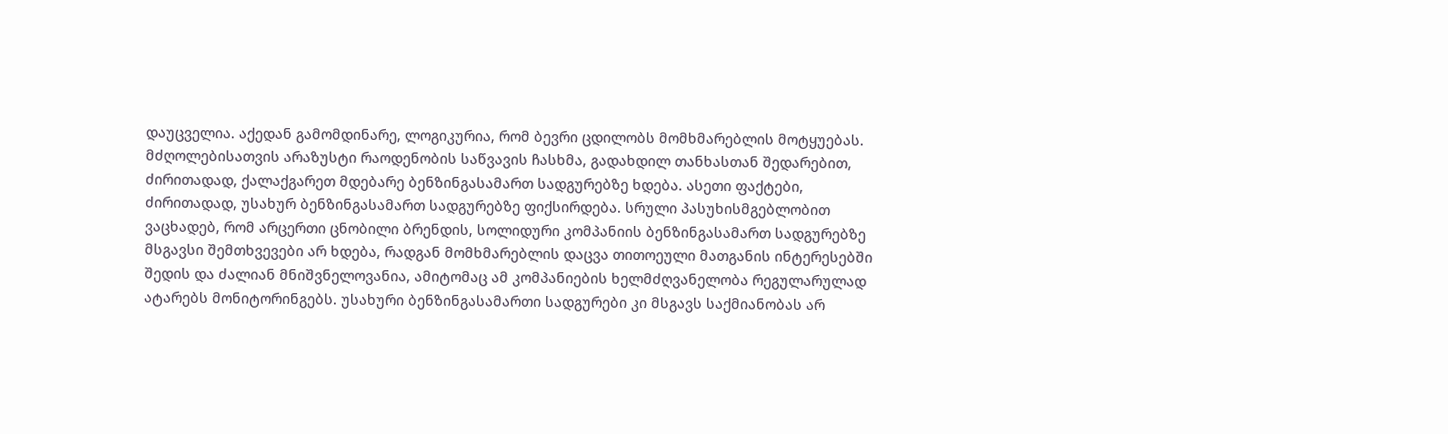დაუცველია. აქედან გამომდინარე, ლოგიკურია, რომ ბევრი ცდილობს მომხმარებლის მოტყუებას. მძღოლებისათვის არაზუსტი რაოდენობის საწვავის ჩასხმა, გადახდილ თანხასთან შედარებით, ძირითადად, ქალაქგარეთ მდებარე ბენზინგასამართ სადგურებზე ხდება. ასეთი ფაქტები, ძირითადად, უსახურ ბენზინგასამართ სადგურებზე ფიქსირდება. სრული პასუხისმგებლობით ვაცხადებ, რომ არცერთი ცნობილი ბრენდის, სოლიდური კომპანიის ბენზინგასამართ სადგურებზე მსგავსი შემთხვევები არ ხდება, რადგან მომხმარებლის დაცვა თითოეული მათგანის ინტერესებში შედის და ძალიან მნიშვნელოვანია, ამიტომაც ამ კომპანიების ხელმძღვანელობა რეგულარულად ატარებს მონიტორინგებს. უსახური ბენზინგასამართი სადგურები კი მსგავს საქმიანობას არ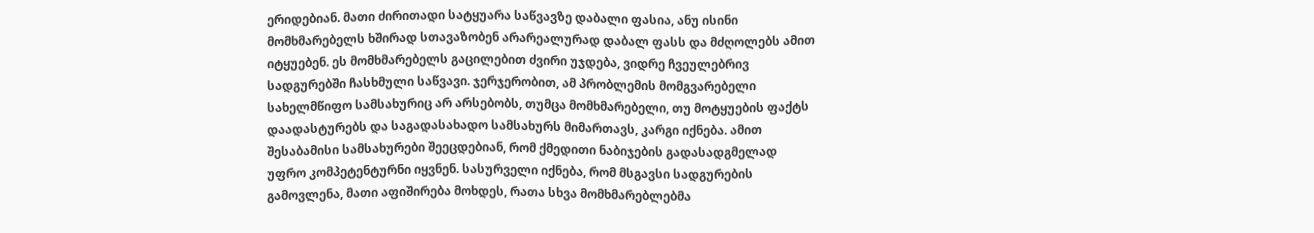ერიდებიან. მათი ძირითადი სატყუარა საწვავზე დაბალი ფასია, ანუ ისინი მომხმარებელს ხშირად სთავაზობენ არარეალურად დაბალ ფასს და მძღოლებს ამით იტყუებენ. ეს მომხმარებელს გაცილებით ძვირი უჯდება, ვიდრე ჩვეულებრივ სადგურებში ჩასხმული საწვავი. ჯერჯერობით, ამ პრობლემის მომგვარებელი სახელმწიფო სამსახურიც არ არსებობს, თუმცა მომხმარებელი, თუ მოტყუების ფაქტს დაადასტურებს და საგადასახადო სამსახურს მიმართავს, კარგი იქნება. ამით შესაბამისი სამსახურები შეეცდებიან, რომ ქმედითი ნაბიჯების გადასადგმელად უფრო კომპეტენტურნი იყვნენ. სასურველი იქნება, რომ მსგავსი სადგურების გამოვლენა, მათი აფიშირება მოხდეს, რათა სხვა მომხმარებლებმა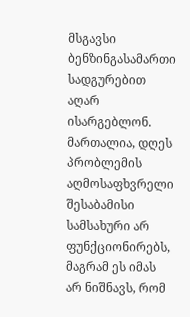მსგავსი ბენზინგასამართი სადგურებით აღარ ისარგებლონ. მართალია, დღეს პრობლემის აღმოსაფხვრელი შესაბამისი სამსახური არ ფუნქციონირებს, მაგრამ ეს იმას არ ნიშნავს, რომ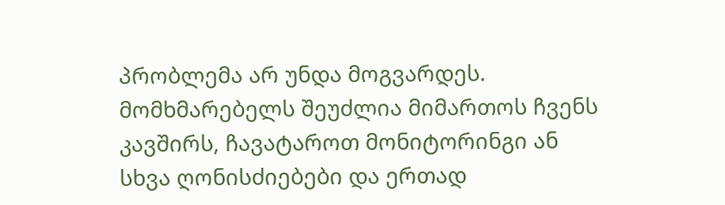პრობლემა არ უნდა მოგვარდეს. მომხმარებელს შეუძლია მიმართოს ჩვენს კავშირს, ჩავატაროთ მონიტორინგი ან სხვა ღონისძიებები და ერთად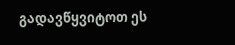გადავწყვიტოთ ეს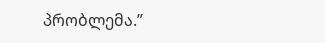პრობლემა.”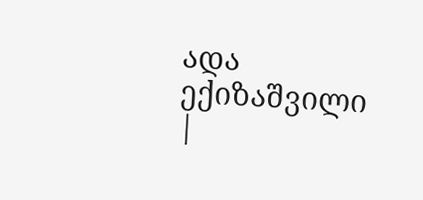ადა ექიზაშვილი |